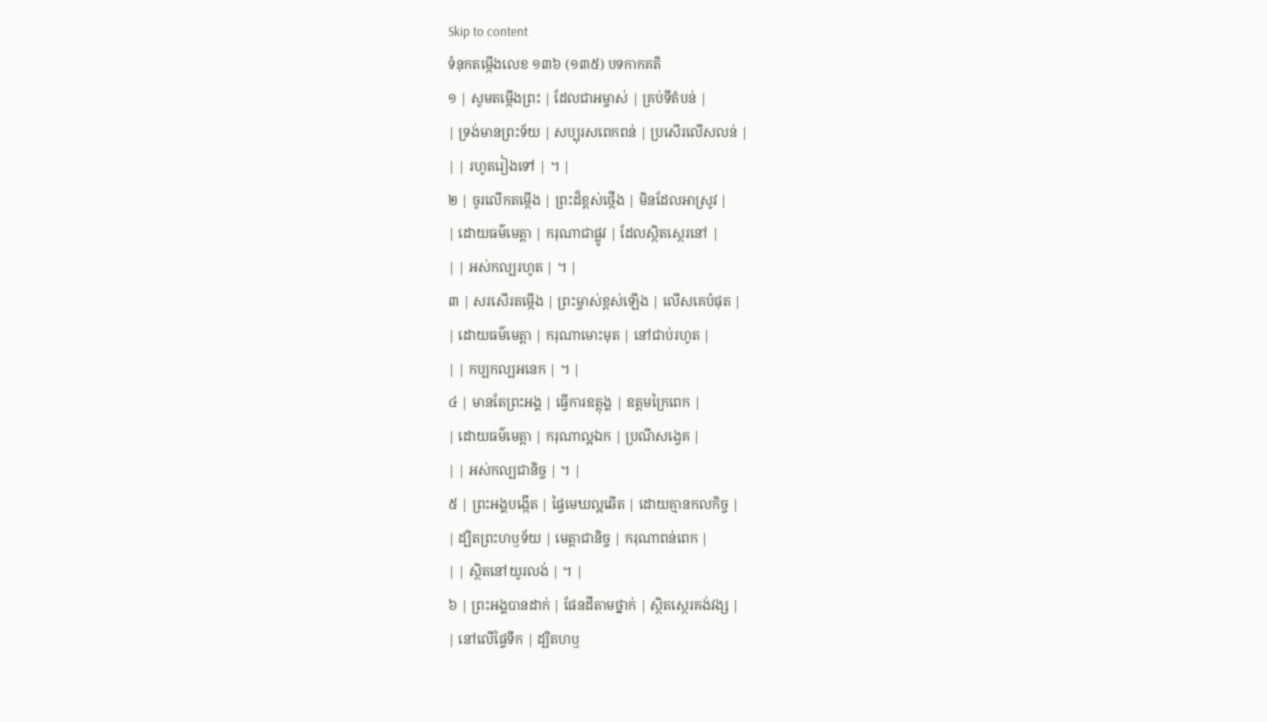Skip to content
ទំនុកតម្កើងលេខ ១៣៦ (១៣៥) បទកាកគតិ
១ | សូមតម្កើងព្រះ | ដែលជាអម្ចាស់ | គ្រប់ទីតំបន់ |
| ទ្រង់មានព្រះទ័យ | សប្បុរសពេកពន់ | ប្រសើរលើសលន់ |
| | រហូតរៀងទៅ | ។ |
២ | ចូរលើកតម្កើង | ព្រះដ៏ខ្ពស់ថ្កើង | មិនដែលអាស្រូវ |
| ដោយធម៌មេត្តា | ករុណាជាផ្លូវ | ដែលស្ថិតស្ថេរនៅ |
| | អស់កល្បរហូត | ។ |
៣ | សរសើរតម្កើង | ព្រះម្ចាស់ខ្ពស់ឡើង | លើសគេបំផុត |
| ដោយធម៌មេត្តា | ករុណាមោះមុត | នៅជាប់រហូត |
| | កប្បកល្បអនេក | ។ |
៤ | មានតែព្រះអង្គ | ធ្វើការឧត្តុង្គ | ឧត្តមក្រៃពេក |
| ដោយធម៌មេត្តា | ករុណាល្អឯក | ប្រណីសង្វេគ |
| | អស់កល្បជានិច្ច | ។ |
៥ | ព្រះអង្គបង្កើត | ផ្ទៃមេឃល្អឆើត | ដោយគ្មានកលកិច្ច |
| ដ្បិតព្រះហឫទ័យ | មេត្តាជានិច្ច | ករុណាពន់ពេក |
| | ស្ថិតនៅយូរលង់ | ។ |
៦ | ព្រះអង្គបានដាក់ | ផែនដីតាមថ្នាក់ | ស្ថិតស្ថេរគង់វង្ស |
| នៅលើផ្ទៃទឹក | ដ្បិតហឫ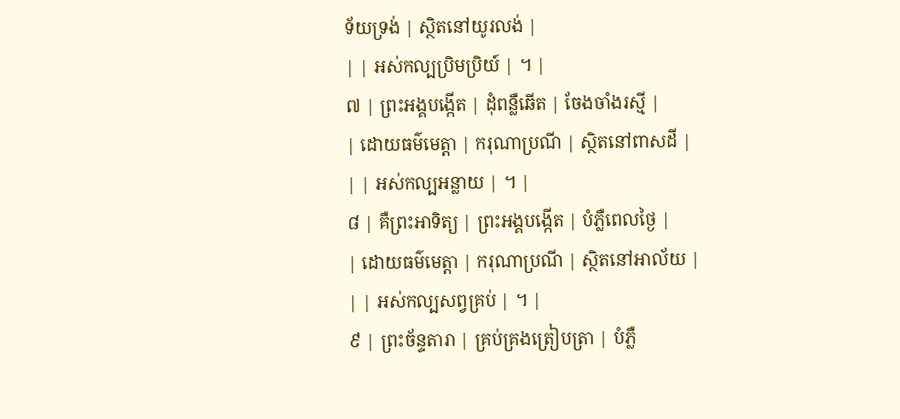ទ័យទ្រង់ | ស្ថិតនៅយូរលង់ |
| | អស់កល្បប្រិមប្រិយ៍ | ។ |
៧ | ព្រះអង្គបង្កើត | ដុំពន្លឺឆើត | ចែងចាំងរស្មី |
| ដោយធម៌មេត្តា | ករុណាប្រណី | ស្ថិតនៅពាសដី |
| | អស់កល្បអន្លាយ | ។ |
៨ | គឺព្រះអាទិត្យ | ព្រះអង្គបង្កើត | បំភ្លឺពេលថ្ងៃ |
| ដោយធម៌មេត្តា | ករុណាប្រណី | ស្ថិតនៅអាល័យ |
| | អស់កល្បសព្វគ្រប់ | ។ |
៩ | ព្រះច័ន្ទតារា | គ្រប់គ្រងត្រៀបត្រា | បំភ្លឺ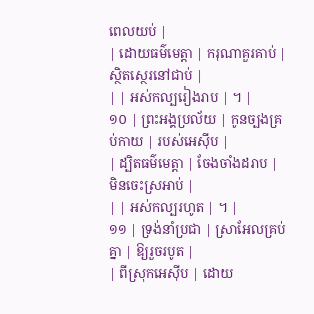ពេលយប់ |
| ដោយធម៌មេត្តា | ករុណាគួរគាប់ | ស្ថិតស្ថេរនៅជាប់ |
| | អស់កល្បរៀងរាប | ។ |
១០ | ព្រះអង្គប្រល័យ | កូនច្បងគ្រប់កាយ | របស់អេស៊ីប |
| ដ្បិតធម៌មេត្តា | ចែងចាំងដរាប | មិនចេះស្រអាប់ |
| | អស់កល្បរហូត | ។ |
១១ | ទ្រង់នាំប្រជា | ស្រាអែលគ្រប់គ្នា | ឱ្យរួចរបូត |
| ពីស្រុកអេស៊ីប | ដោយ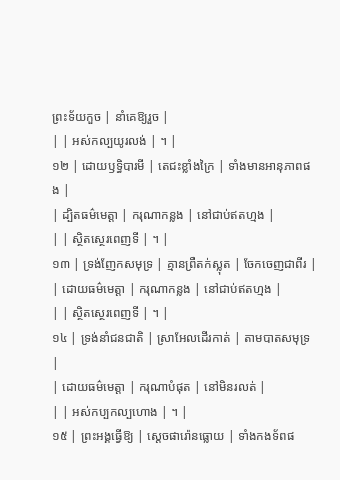ព្រះទ័យកួច | នាំគេឱ្យរួច |
| | អស់កល្បយូរលង់ | ។ |
១២ | ដោយឫទ្ធិបារមី | តេជះខ្លាំងក្រៃ | ទាំងមានអានុភាពផង |
| ដ្បិតធម៌មេត្តា | ករុណាកន្លង | នៅជាប់ឥតហ្មង |
| | ស្ថិតស្ថេរពេញទី | ។ |
១៣ | ទ្រង់ញែកសមុទ្រ | គ្មានព្រឺតក់ស្លុត | ចែកចេញជាពីរ |
| ដោយធម៌មេត្តា | ករុណាកន្លង | នៅជាប់ឥតហ្មង |
| | ស្ថិតស្ថេរពេញទី | ។ |
១៤ | ទ្រង់នាំជនជាតិ | ស្រាអែលដើរកាត់ | តាមបាតសមុទ្រ |
| ដោយធម៌មេត្តា | ករុណាបំផុត | នៅមិនរលត់ |
| | អស់កប្បកល្បហោង | ។ |
១៥ | ព្រះអង្គធ្វើឱ្យ | ស្តេចផារ៉ោនធ្លោយ | ទាំងកងទ័ពផ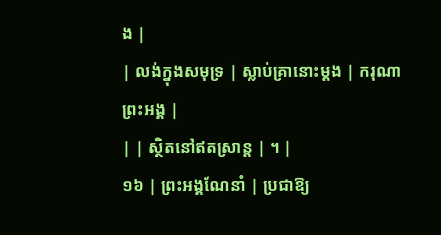ង |
| លង់ក្នុងសមុទ្រ | ស្លាប់គ្រានោះម្តង | ករុណាព្រះអង្គ |
| | ស្ថិតនៅឥតស្រាន្ត | ។ |
១៦ | ព្រះអង្គណែនាំ | ប្រជាឱ្យ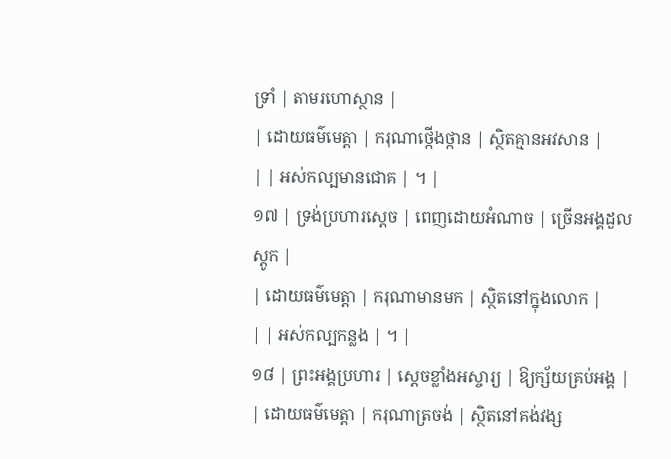ទ្រាំ | តាមរហោស្ថាន |
| ដោយធម៌មេត្តា | ករុណាថ្កើងថ្កាន | ស្ថិតគ្មានអវសាន |
| | អស់កល្បមានជោគ | ។ |
១៧ | ទ្រង់ប្រហារស្តេច | ពេញដោយអំណាច | ច្រើនអង្គដួលស្តូក |
| ដោយធម៌មេត្តា | ករុណាមានមក | ស្ថិតនៅក្នុងលោក |
| | អស់កល្បកន្លង | ។ |
១៨ | ព្រះអង្គប្រហារ | ស្តេចខ្លាំងអស្ចារ្យ | ឱ្យក្ស័យគ្រប់អង្គ |
| ដោយធម៌មេត្តា | ករុណាត្រចង់ | ស្ថិតនៅគង់វង្ស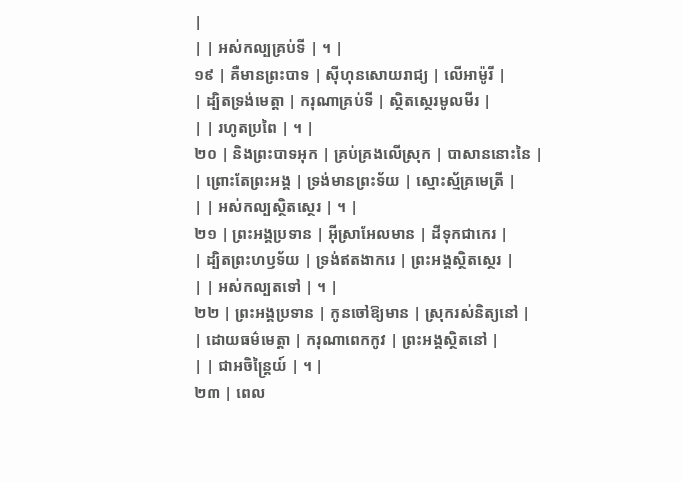|
| | អស់កល្បគ្រប់ទី | ។ |
១៩ | គឺមានព្រះបាទ | ស៊ីហុនសោយរាជ្យ | លើអាម៉ូរី |
| ដ្បិតទ្រង់មេត្តា | ករុណាគ្រប់ទី | ស្ថិតស្ថេរមូលមីរ |
| | រហូតប្រពៃ | ។ |
២០ | និងព្រះបាទអុក | គ្រប់គ្រងលើស្រុក | បាសាននោះនៃ |
| ព្រោះតែព្រះអង្គ | ទ្រង់មានព្រះទ័យ | ស្មោះស្ម័គ្រមេត្រី |
| | អស់កល្បស្ថិតស្ថេរ | ។ |
២១ | ព្រះអង្គប្រទាន | អ៊ីស្រាអែលមាន | ដីទុកជាកេរ |
| ដ្បិតព្រះហឫទ័យ | ទ្រង់ឥតងាករេ | ព្រះអង្គស្ថិតស្ថេរ |
| | អស់កល្បតទៅ | ។ |
២២ | ព្រះអង្គប្រទាន | កូនចៅឱ្យមាន | ស្រុករស់និត្យនៅ |
| ដោយធម៌មេត្តា | ករុណាពេកកូវ | ព្រះអង្គស្ថិតនៅ |
| | ជាអចិន្ត្រៃយ៍ | ។ |
២៣ | ពេល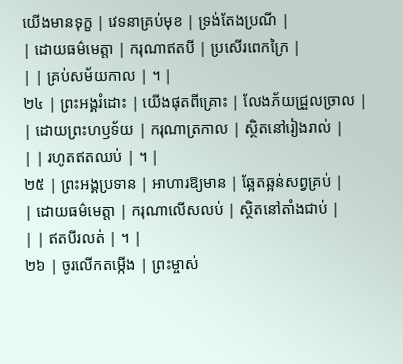យើងមានទុក្ខ | វេទនាគ្រប់មុខ | ទ្រង់តែងប្រណី |
| ដោយធម៌មេត្តា | ករុណាឥតបី | ប្រសើរពេកក្រៃ |
| | គ្រប់សម័យកាល | ។ |
២៤ | ព្រះអង្គរំដោះ | យើងផុតពីគ្រោះ | លែងភ័យជ្រួលច្រាល |
| ដោយព្រះហឫទ័យ | ករុណាត្រកាល | ស្ថិតនៅរៀងរាល់ |
| | រហូតឥតឈប់ | ។ |
២៥ | ព្រះអង្គប្រទាន | អាហារឱ្យមាន | ឆ្អែតឆ្អន់សព្វគ្រប់ |
| ដោយធម៌មេត្តា | ករុណាលើសលប់ | ស្ថិតនៅតាំងជាប់ |
| | ឥតបីរលត់ | ។ |
២៦ | ចូរលើកតម្កើង | ព្រះម្ចាស់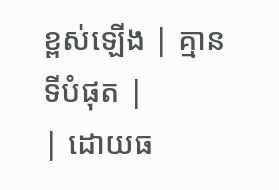ខ្ពស់ឡើង | គ្មានទីបំផុត |
| ដោយធ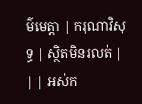ម៌មេត្តា | ករុណាវិសុទ្ធ | ស្ថិតមិនរលត់ |
| | អស់ក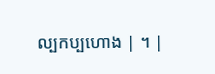ល្បកប្បហោង | ។ |